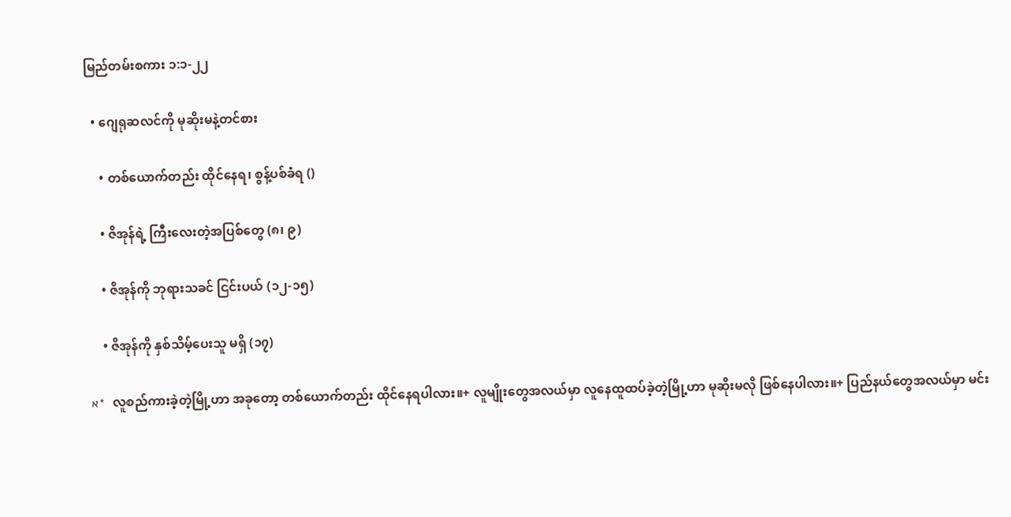မြည်တမ်းစကား ၁:၁-၂၂

  • ဂျေရုဆလင်ကို မုဆိုးမနဲ့တင်စား

    • တစ်ယောက်တည်း ထိုင်နေရ၊ စွန့်ပစ်ခံရ ()

    • ဇိအုန်ရဲ့ ကြီးလေးတဲ့အပြစ်တွေ (၈၊ ၉)

    • ဇိအုန်ကို ဘုရားသခင် ငြင်းပယ် (၁၂-၁၅)

    • ဇိအုန်ကို နှစ်သိမ့်ပေးသူ မရှိ (၁၇)

א*  လူစည်ကားခဲ့တဲ့မြို့ဟာ အခုတော့ တစ်ယောက်တည်း ထိုင်နေရပါလား။+ လူမျိုးတွေအလယ်မှာ လူနေထူထပ်ခဲ့တဲ့မြို့ဟာ မုဆိုးမလို ဖြစ်နေပါလား။+ ပြည်နယ်တွေအလယ်မှာ မင်း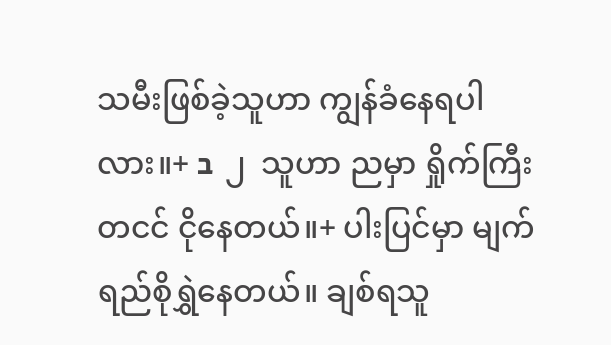သမီးဖြစ်ခဲ့သူဟာ ကျွန်ခံနေရပါလား။+ ב  ၂  သူဟာ ညမှာ ရှိုက်ကြီးတငင် ငိုနေတယ်။+ ပါးပြင်မှာ မျက်ရည်စိုရွှဲနေတယ်။ ချစ်ရသူ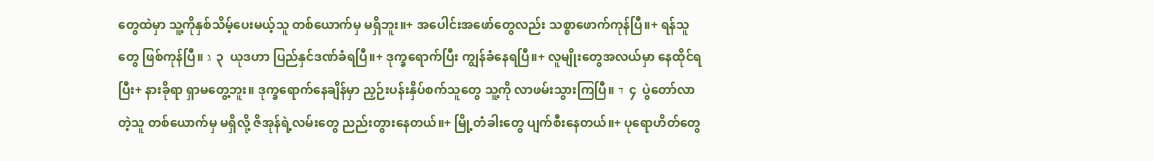တွေထဲမှာ သူ့ကိုနှစ်သိမ့်ပေးမယ့်သူ တစ်ယောက်မှ မရှိဘူး။+ အပေါင်းအဖော်တွေလည်း သစ္စာဖောက်ကုန်ပြီ။+ ရန်သူတွေ ဖြစ်ကုန်ပြီ။ ג  ၃  ယုဒဟာ ပြည်နှင်ဒဏ်ခံရပြီ။+ ဒုက္ခရောက်ပြီး ကျွန်ခံနေရပြီ။+ လူမျိုးတွေအလယ်မှာ နေထိုင်ရပြီး+ နားခိုရာ ရှာမတွေ့ဘူး။ ဒုက္ခရောက်နေချိန်မှာ ညှဉ်းပန်းနှိပ်စက်သူတွေ သူ့ကို လာဖမ်းသွားကြပြီ။ ד  ၄  ပွဲတော်လာတဲ့သူ တစ်ယောက်မှ မရှိလို့ ဇိအုန်ရဲ့လမ်းတွေ ညည်းတွားနေတယ်။+ မြို့တံခါးတွေ ပျက်စီးနေတယ်။+ ပုရောဟိတ်တွေ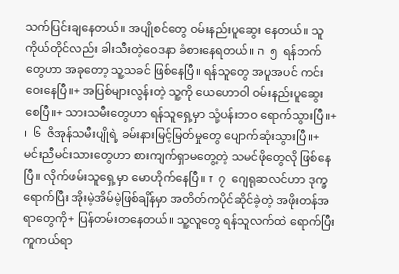သက်ပြင်းချနေတယ်။ အပျိုစင်တွေ ဝမ်းနည်းပူဆွေး နေတယ်။ သူကိုယ်တိုင်လည်း ခါးသီးတဲ့ဝေဒနာ ခံစားနေရတယ်။ ה  ၅  ရန်ဘက်တွေဟာ အခုတော့ သူ့သခင် ဖြစ်နေပြီ။ ရန်သူတွေ အပူအပင် ကင်းဝေးနေပြီ။+ အပြစ်များလွန်းတဲ့ သူ့ကို ယေဟောဝါ ဝမ်းနည်းပူဆွေးစေပြီ။+ သားသမီးတွေဟာ ရန်သူရှေ့မှာ သုံ့ပန်းဘဝ ရောက်သွားပြီ။+ ו  ၆  ဇိအုန်သမီးပျိုရဲ့ ခမ်းနားမြင့်မြတ်မှုတွေ ပျောက်ဆုံးသွားပြီ။+ မင်းညီမင်းသားတွေဟာ စားကျက်ရှာမတွေ့တဲ့ သမင်ဖိုတွေလို ဖြစ်နေပြီ။ လိုက်ဖမ်းသူရှေ့မှာ မောဟိုက်နေပြီ။ ז  ၇  ဂျေရုဆလင်ဟာ ဒုက္ခရောက်ပြီး အိုးမဲ့အိမ်မဲ့ဖြစ်ချိန်မှာ အတိတ်ကပိုင်ဆိုင်ခဲ့တဲ့ အဖိုးတန်အရာတွေကို+ ပြန်တမ်းတနေတယ်။ သူ့လူတွေ ရန်သူလက်ထဲ ရောက်ပြီး ကူကယ်ရာ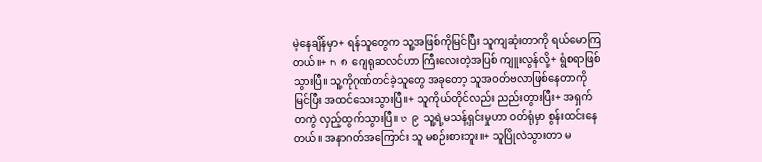မဲ့နေချိန်မှာ+ ရန်သူတွေက သူ့အဖြစ်ကိုမြင်ပြီး သူကျဆုံးတာကို ရယ်မောကြတယ်။+ ח  ၈  ဂျေရုဆလင်ဟာ ကြီးလေးတဲ့အပြစ် ကျူးလွန်လို့+ ရွံစရာဖြစ်သွားပြီ။ သူ့ကိုဂုဏ်တင်ခဲ့သူတွေ အခုတော့ သူအဝတ်ဗလာဖြစ်နေတာကို မြင်ပြီး အထင်သေးသွားပြီ။+ သူကိုယ်တိုင်လည်း ညည်းတွားပြီး+ အရှက်တကွဲ လှည့်ထွက်သွားပြီ။ ט  ၉  သူ့ရဲ့မသန့်ရှင်းမှုဟာ ဝတ်ရုံမှာ စွန်းထင်းနေတယ်။ အနာဂတ်အကြောင်း သူ မစဉ်းစားဘူး။+ သူပြိုလဲသွားတာ မ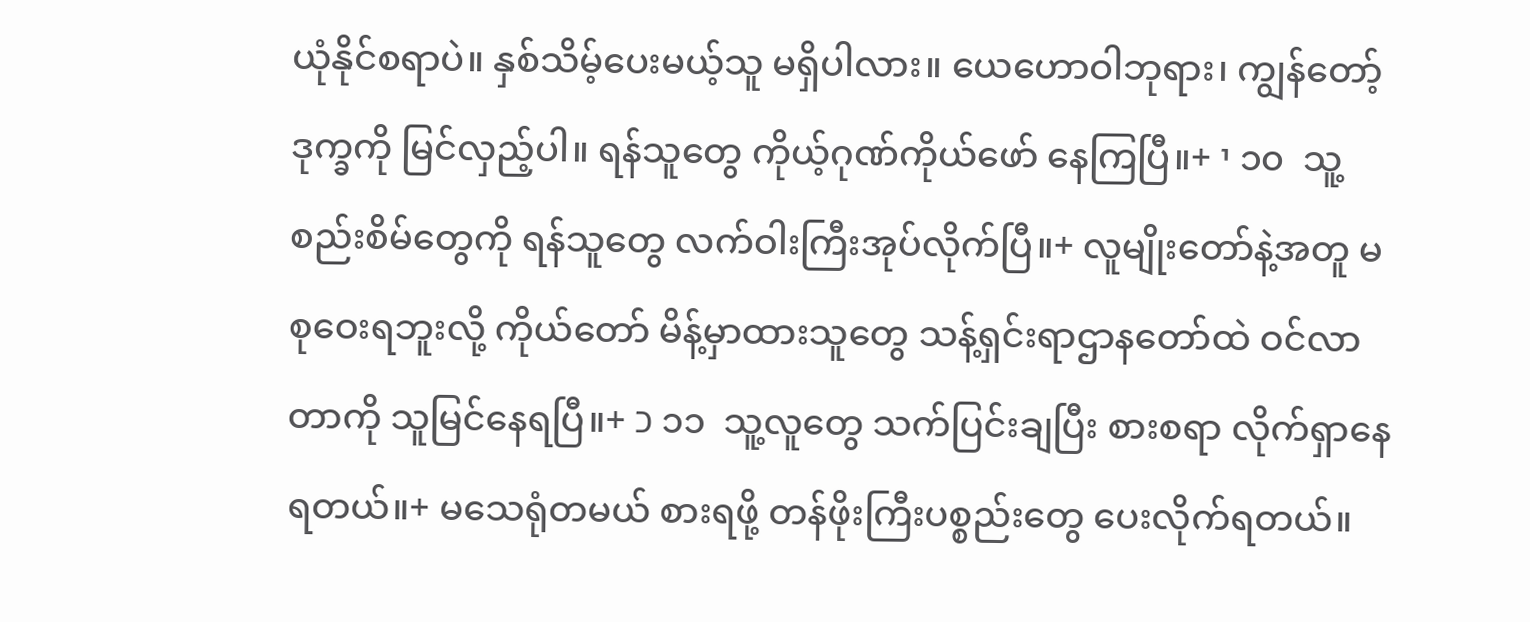ယုံနိုင်စရာပဲ။ နှစ်သိမ့်ပေးမယ့်သူ မရှိပါလား။ ယေဟောဝါဘုရား၊ ကျွန်တော့်ဒုက္ခကို မြင်လှည့်ပါ။ ရန်သူတွေ ကိုယ့်ဂုဏ်ကိုယ်ဖော် နေကြပြီ။+ י ၁၀  သူ့စည်းစိမ်တွေကို ရန်သူတွေ လက်ဝါးကြီးအုပ်လိုက်ပြီ။+ လူမျိုးတော်နဲ့အတူ မစုဝေးရဘူးလို့ ကိုယ်တော် မိန့်မှာထားသူတွေ သန့်ရှင်းရာဌာနတော်ထဲ ဝင်လာတာကို သူမြင်နေရပြီ။+ כ ၁၁  သူ့လူတွေ သက်ပြင်းချပြီး စားစရာ လိုက်ရှာနေရတယ်။+ မသေရုံတမယ် စားရဖို့ တန်ဖိုးကြီးပစ္စည်းတွေ ပေးလိုက်ရတယ်။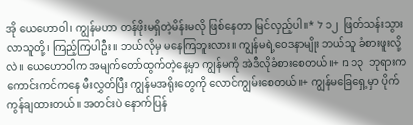အို ယေဟောဝါ၊ ကျွန်မဟာ တန်ဖိုးမရှိတဲ့မိန်းမလို ဖြစ်နေတာ မြင်လှည့်ပါ။* ל ၁၂  ဖြတ်သန်းသွားလာသူတို့၊ ကြည့်ကြပါဦး။ ဘယ်လိုမှ မနေကြဘူးလား။ ကျွန်မရဲ့ဝေဒနာမျိုး ဘယ်သူ ခံစားဖူးလို့လဲ။ ယေဟောဝါက အမျက်တော်ထွက်တဲ့နေ့မှာ ကျွန်မကို အဲဒီလိုခံစားစေတယ်။+ מ ၁၃  ဘုရားက ကောင်းကင်ကနေ မီးလွှတ်ပြီး ကျွန်မအရိုးတွေကို လောင်ကျွမ်းစေတယ်။+ ကျွန်မခြေရှေ့မှာ ပိုက်ကွန်ချထားတယ်။ အတင်းပဲ နောက်ပြန်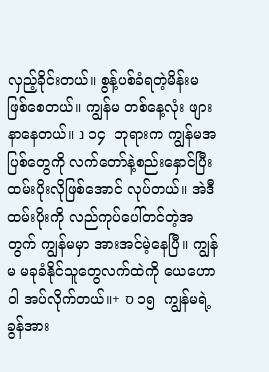လှည့်ခိုင်းတယ်။ စွန့်ပစ်ခံရတဲ့မိန်းမ ဖြစ်စေတယ်။ ကျွန်မ တစ်နေ့လုံး ဖျားနာနေတယ်။ נ ၁၄  ဘုရားက ကျွန်မအပြစ်တွေကို လက်တော်နဲ့စည်းနှောင်ပြီး ထမ်းပိုးလိုဖြစ်အောင် လုပ်တယ်။ အဲဒီထမ်းပိုးကို လည်ကုပ်ပေါ်တင်တဲ့အတွက် ကျွန်မမှာ အားအင်မဲ့နေပြီ။ ကျွန်မ မခုခံနိုင်သူတွေလက်ထဲကို ယေဟောဝါ အပ်လိုက်တယ်။+ ס ၁၅  ကျွန်မရဲ့ ခွန်အား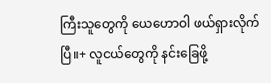ကြီးသူတွေကို ယေဟောဝါ ဖယ်ရှားလိုက်ပြီ။+ လူငယ်တွေကို နင်းခြေဖို့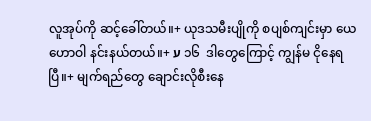လူအုပ်ကို ဆင့်ခေါ်တယ်။+ ယုဒသမီးပျိုကို စပျစ်ကျင်းမှာ ယေဟောဝါ နင်းနယ်တယ်။+ ע ၁၆  ဒါတွေကြောင့် ကျွန်မ ငိုနေရပြီ။+ မျက်ရည်တွေ ချောင်းလိုစီးနေ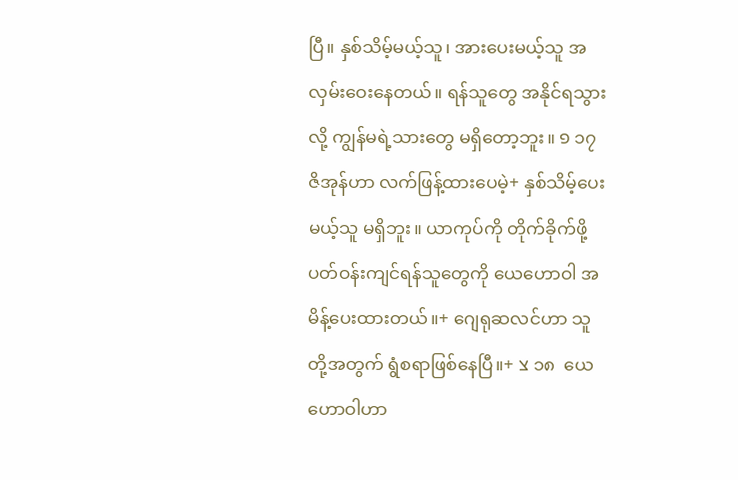ပြီ။ နှစ်သိမ့်မယ့်သူ၊ အားပေးမယ့်သူ အလှမ်းဝေးနေတယ်။ ရန်သူတွေ အနိုင်ရသွားလို့ ကျွန်မရဲ့သားတွေ မရှိတော့ဘူး။ פ ၁၇  ဇိအုန်ဟာ လက်ဖြန့်ထားပေမဲ့+ နှစ်သိမ့်ပေးမယ့်သူ မရှိဘူး။ ယာကုပ်ကို တိုက်ခိုက်ဖို့ ပတ်ဝန်းကျင်ရန်သူတွေကို ယေဟောဝါ အမိန့်ပေးထားတယ်။+ ဂျေရုဆလင်ဟာ သူတို့အတွက် ရွံစရာဖြစ်နေပြီ။+ צ ၁၈  ယေဟောဝါဟာ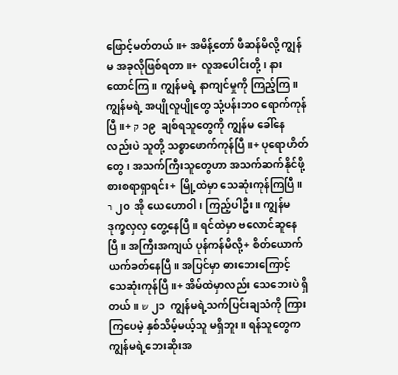ဖြောင့်မတ်တယ်။+ အမိန့်တော် ဖီဆန်မိလို့ ကျွန်မ အခုလိုဖြစ်ရတာ။+ လူအပေါင်းတို့၊ နားထောင်ကြ။ ကျွန်မရဲ့ နာကျင်မှုကို ကြည့်ကြ။ ကျွန်မရဲ့ အပျိုလူပျိုတွေ သုံ့ပန်းဘဝ ရောက်ကုန်ပြီ။+ ק ၁၉  ချစ်ရသူတွေကို ကျွန်မ ခေါ်နေလည်းပဲ သူတို့ သစ္စာဖောက်ကုန်ပြီ။+ ပုရောဟိတ်တွေ၊ အသက်ကြီးသူတွေဟာ အသက်ဆက်နိုင်ဖို့ စားစရာရှာရင်း+ မြို့ထဲမှာ သေဆုံးကုန်ကြပြီ။ ר ၂၀  အို ယေဟောဝါ၊ ကြည့်ပါဦး။ ကျွန်မ ဒုက္ခလှလှ တွေ့နေပြီ။ ရင်ထဲမှာ ဗလောင်ဆူနေပြီ။ အကြီးအကျယ် ပုန်ကန်မိလို့+ စိတ်ယောက်ယက်ခတ်နေပြီ။ အပြင်မှာ ဓားဘေးကြောင့် သေဆုံးကုန်ပြီ။+ အိမ်ထဲမှာလည်း သေဘေးပဲ ရှိတယ်။ ש ၂၁  ကျွန်မရဲ့သက်ပြင်းချသံကို ကြားကြပေမဲ့ နှစ်သိမ့်မယ့်သူ မရှိဘူး။ ရန်သူတွေက ကျွန်မရဲ့ဘေးဆိုးအ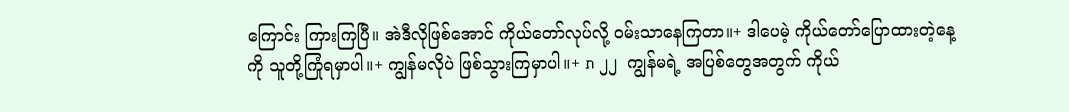ကြောင်း ကြားကြပြီ။ အဲဒီလိုဖြစ်အောင် ကိုယ်တော်လုပ်လို့ ဝမ်းသာနေကြတာ။+ ဒါပေမဲ့ ကိုယ်တော်ပြောထားတဲ့နေ့ကို သူတို့ကြုံရမှာပါ။+ ကျွန်မလိုပဲ ဖြစ်သွားကြမှာပါ။+ ת ၂၂  ကျွန်မရဲ့ အပြစ်တွေအတွက် ကိုယ်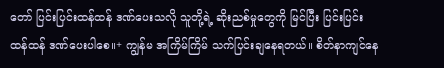တော် ပြင်းပြင်းထန်ထန် ဒဏ်ပေးသလို သူတို့ရဲ့ ဆိုးညစ်မှုတွေကို မြင်ပြီး ပြင်းပြင်းထန်ထန် ဒဏ်ပေးပါစေ။+ ကျွန်မ အကြိမ်ကြိမ် သက်ပြင်းချနေရတယ်။ စိတ်နာကျင်နေ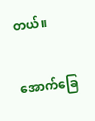တယ်။

အောက်ခြေ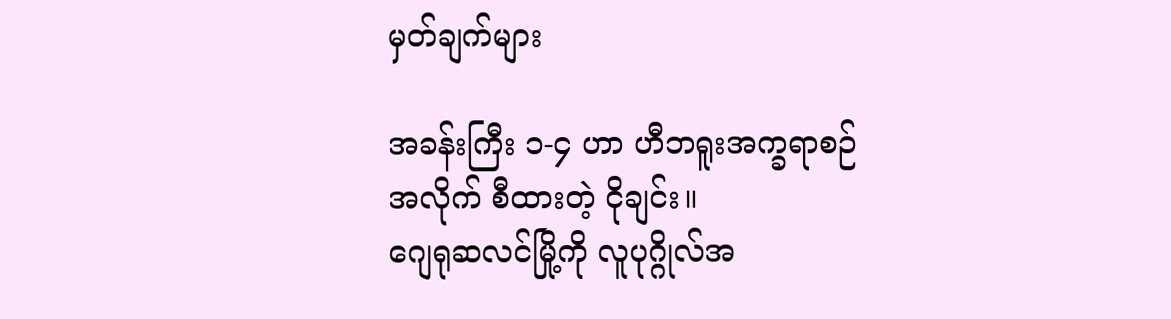မှတ်ချက်များ

အခန်းကြီး ၁-၄ ဟာ ဟီဘရူးအက္ခရာစဉ်အလိုက် စီထားတဲ့ ငိုချင်း။
ဂျေရုဆလင်မြို့ကို လူပုဂ္ဂိုလ်အ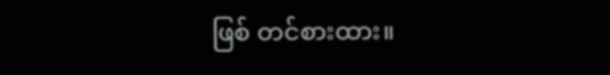ဖြစ် တင်စားထား။